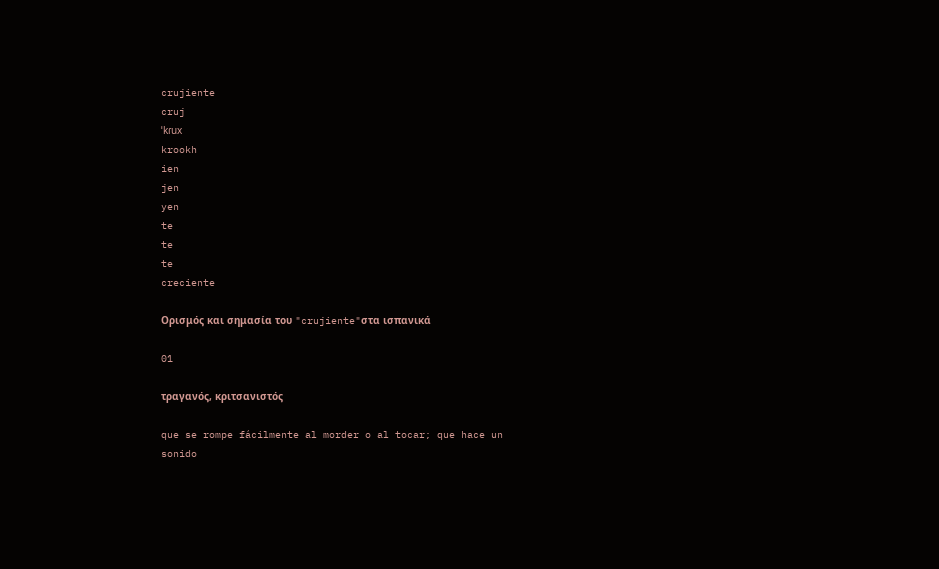crujiente
cruj
ˈkɾux
krookh
ien
jen
yen
te
te
te
creciente

Ορισμός και σημασία του "crujiente"στα ισπανικά

01

τραγανός, κριτσανιστός

que se rompe fácilmente al morder o al tocar; que hace un sonido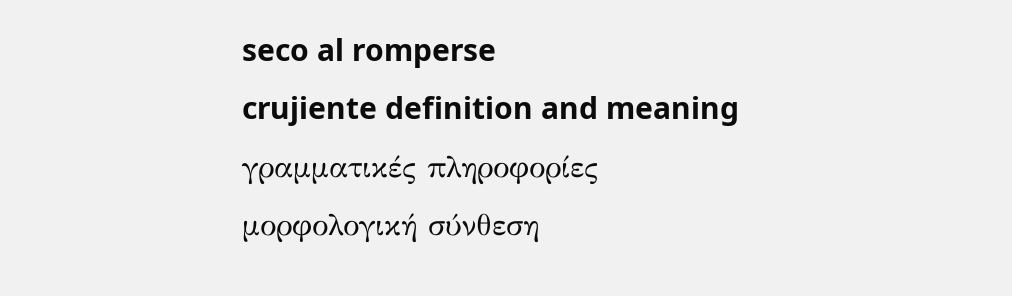seco al romperse
crujiente definition and meaning
γραμματικές πληροφορίες
μορφολογική σύνθεση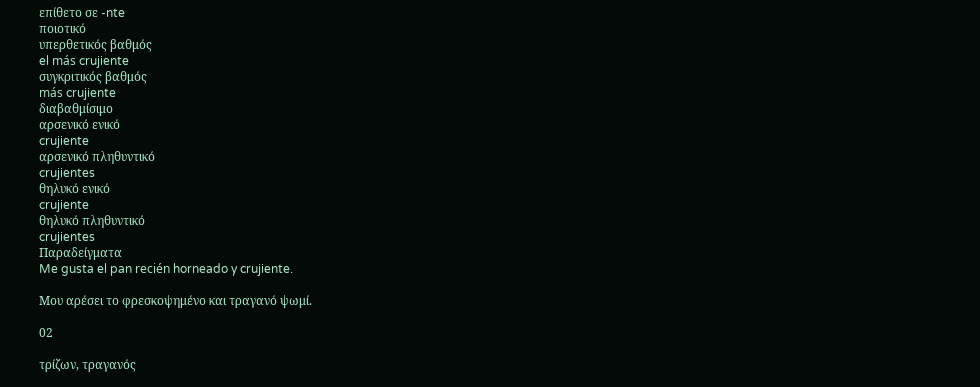επίθετο σε -nte
ποιοτικό
υπερθετικός βαθμός
el más crujiente
συγκριτικός βαθμός
más crujiente
διαβαθμίσιμο
αρσενικό ενικό
crujiente
αρσενικό πληθυντικό
crujientes
θηλυκό ενικό
crujiente
θηλυκό πληθυντικό
crujientes
Παραδείγματα
Me gusta el pan recién horneado y crujiente.

Μου αρέσει το φρεσκοψημένο και τραγανό ψωμί.

02

τρίζων, τραγανός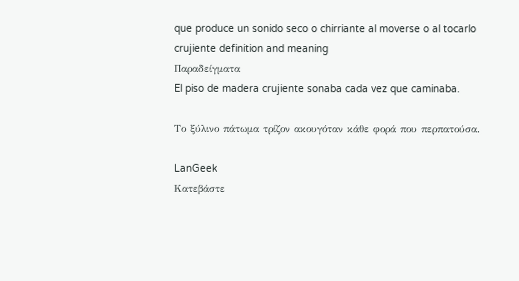que produce un sonido seco o chirriante al moverse o al tocarlo
crujiente definition and meaning
Παραδείγματα
El piso de madera crujiente sonaba cada vez que caminaba.

Το ξύλινο πάτωμα τρίζον ακουγόταν κάθε φορά που περπατούσα.

LanGeek
Κατεβάστε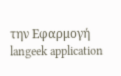την Εφαρμογή
langeek application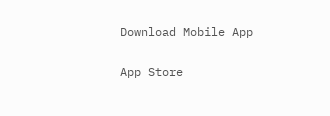Download Mobile App

App Store